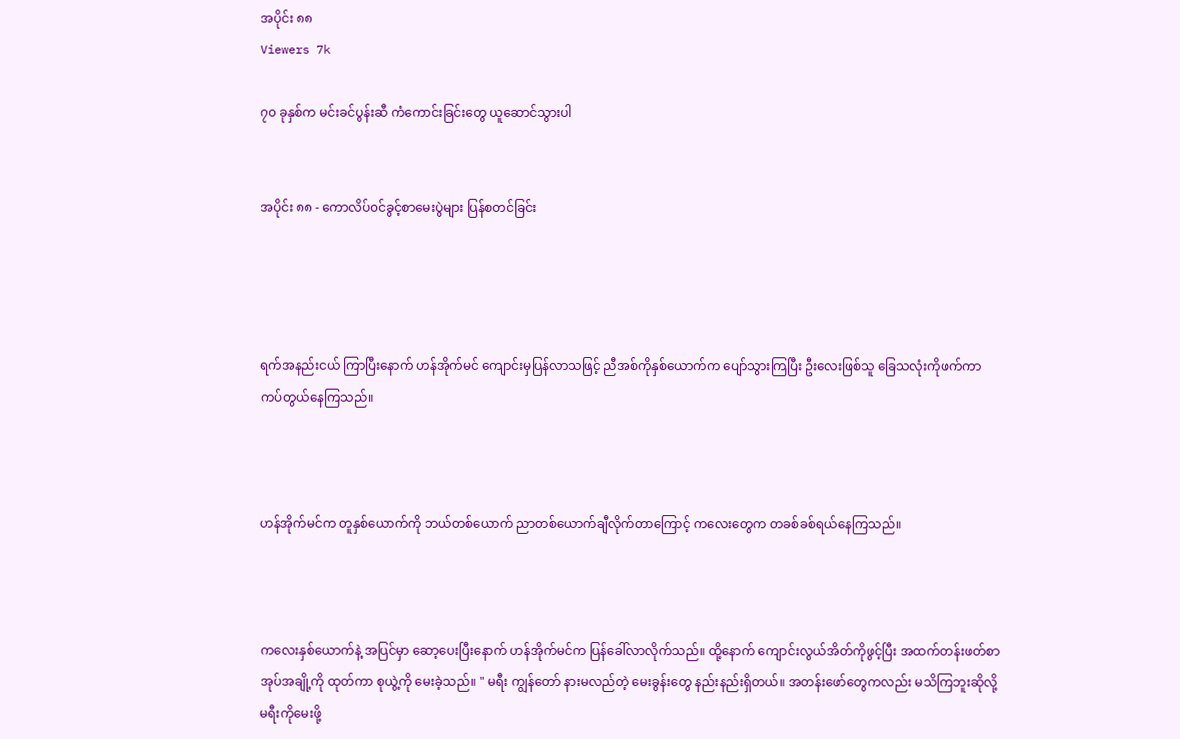အပိုင်း ၈၈
Viewers 7k

၇၀ ခုနှစ်က မင်းခင်ပွန်းဆီ ကံကောင်းခြင်းတွေ ယူဆောင်သွားပါ


အပိုင်း ၈၈ - ကောလိပ်၀င်ခွင့်စာမေးပွဲများ ပြန်စတင်ခြင်း




ရက်အနည်းငယ် ကြာပြီးနောက် ဟန်အိုက်မင် ကျောင်းမှပြန်လာသဖြင့် ညီအစ်ကိုနှစ်ယောက်က ပျော်သွားကြပြီး ဦးလေးဖြစ်သူ ခြေသလုံးကိုဖက်ကာ ကပ်တွယ်နေကြသည်။



ဟန်အိုက်မင်က တူနှစ်ယောက်ကို ဘယ်တစ်ယောက် ညာတစ်ယောက်ချီလိုက်တာကြောင့် ကလေးတွေက တခစ်ခစ်ရယ်နေကြသည်။



ကလေးနှစ်ယောက်နဲ့ အပြင်မှာ ဆော့ပေးပြီးနောက် ဟန်အိုက်မင်က ပြန်ခေါ်လာလိုက်သည်။ ထို့နောက် ကျောင်းလွယ်အိတ်ကိုဖွင့်ပြီး အထက်တန်းဖတ်စာအုပ်အချို့ကို ထုတ်ကာ စုယွဲ့ကို မေးခဲ့သည်။ " မရီး ကျွန်တော် နားမလည်တဲ့ မေးခွန်းတွေ နည်းနည်းရှိတယ်။ အတန်းဖော်တွေကလည်း မသိကြဘူးဆိုလို့ မရီးကိုမေးဖို့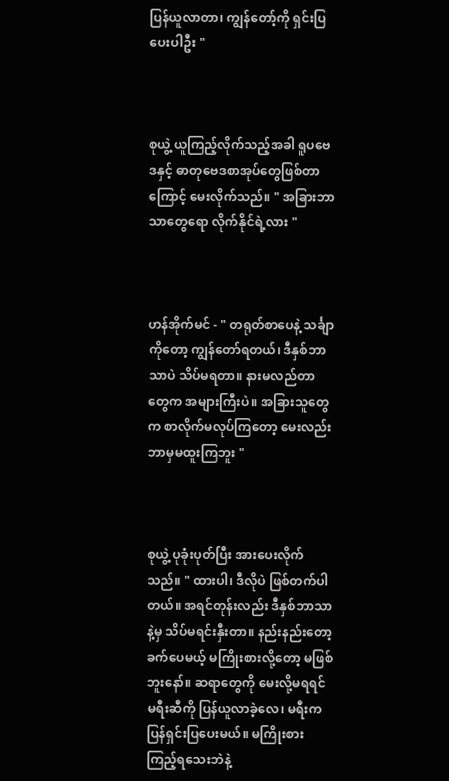ပြန်ယူလာတာ၊ ကျွန်တော့်ကို ရှင်းပြပေးပါဦး "



စုယွဲ့ ယူကြည့်လိုက်သည့်အခါ ရူပဗေဒနှင့် ဓာတုဗေဒစာအုပ်တွေဖြစ်တာကြောင့် မေးလိုက်သည်။ " အခြားဘာသာတွေရော လိုက်နိုင်ရဲ့လား "



ဟန်အိုက်မင် - " တရုတ်စာပေနဲ့ သင်္ချာကိုတော့ ကျွန်တော်ရတယ်၊ ဒီနှစ်ဘာသာပဲ သိပ်မရတာ။ နားမလည်တာတွေက အများကြီးပဲ။ အခြားသူတွေက စာလိုက်မလုပ်ကြတော့ မေးလည်း ဘာမှမထူးကြဘူး "



စုယွဲ့ ပုခုံးပုတ်ပြီး အားပေးလိုက်သည်။ " ထားပါ၊ ဒီလိုပဲ ဖြစ်တက်ပါတယ်။ အရင်တုန်းလည်း ဒီနှစ်ဘာသာနဲ့မှ သိပ်မရင်းနှီးတာ။ နည်းနည်းတော့ ခက်ပေမယ့် မကြိုးစားလို့တော့ မဖြစ်ဘူးနော်။ ဆရာတွေကို မေးလို့မရရင် မရီးဆီကို ပြန်ယူလာခဲ့လေ၊ မရီးက ပြန်ရှင်းပြပေးမယ်။ မကြိုးစားကြည့်ရသေးဘဲနဲ့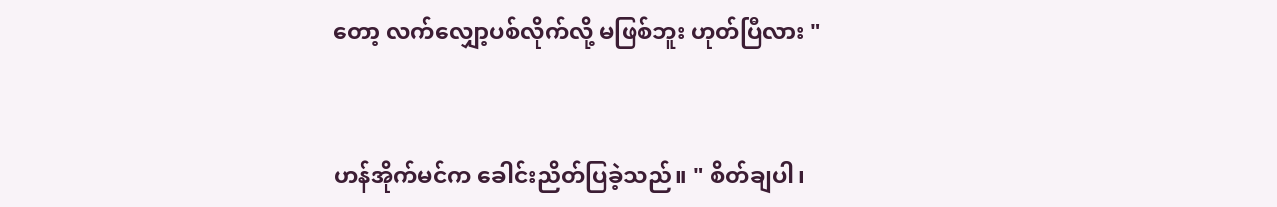တော့ လက်လျှော့ပစ်လိုက်လို့ မဖြစ်ဘူး ဟုတ်ပြီလား "



ဟန်အိုက်မင်က ခေါင်းညိတ်ပြခဲ့သည်။ " စိတ်ချပါ၊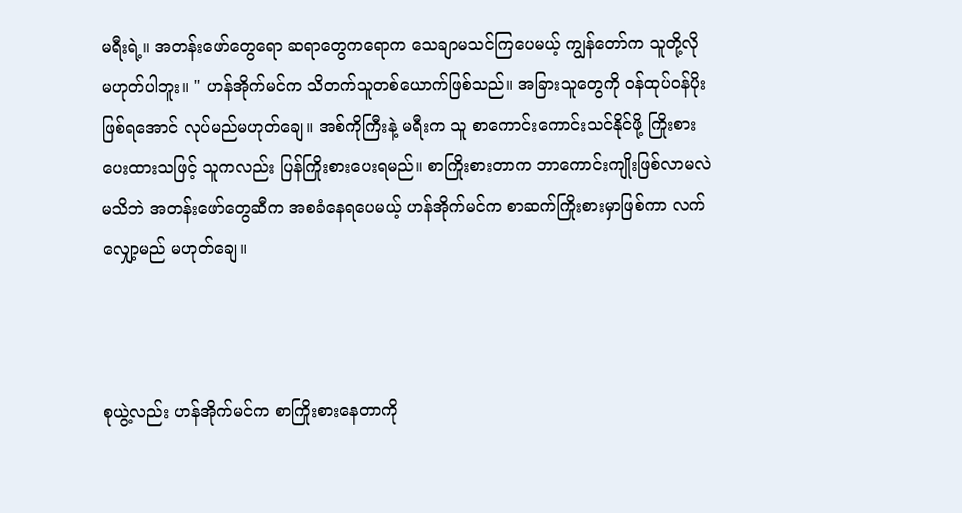မရီးရဲ့။ အတန်းဖော်တွေရော ဆရာတွေကရောက သေချာမသင်ကြပေမယ့် ကျွန်တော်က သူတို့လို မဟုတ်ပါဘူး။ " ဟန်အိုက်မင်က သိတက်သူတစ်ယောက်ဖြစ်သည်။ အခြားသူတွေကို ၀န်ထုပ်၀န်ပိုး ဖြစ်ရအောင် လုပ်မည်မဟုတ်ချေ။ အစ်ကိုကြီးနဲ့ မရီးက သူ စာကောင်းကောင်းသင်နိုင်ဖို့ ကြိုးစားပေးထားသဖြင့် သူကလည်း ပြန်ကြိုးစားပေးရမည်။ စာကြိုးစားတာက ဘာကောင်းကျိုးဖြစ်လာမလဲ မသိဘဲ အတန်းဖော်တွေဆီက အစခံနေရပေမယ့် ဟန်အိုက်မင်က စာဆက်ကြိုးစားမှာဖြစ်ကာ လက်လျှော့မည် မဟုတ်ချေ။



စုယွဲ့လည်း ဟန်အိုက်မင်က စာကြိုးစားနေတာကို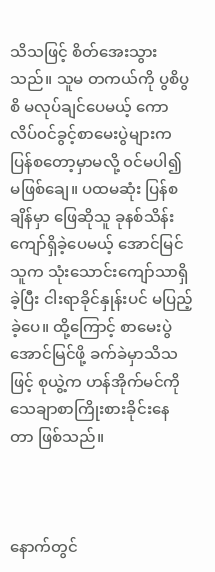သိသဖြင့် စိတ်အေးသွားသည်။ သူမ တကယ်ကို ပွစိပွစိ မလုပ်ချင်ပေမယ့် ကောလိပ်၀င်ခွင့်စာမေးပွဲများက ပြန်စတော့မှာမလို့ ၀င်မပါ၍ မဖြစ်ချေ။ ပထမဆုံး ပြန်စချိန်မှာ ဖြေဆိုသူ ခုနစ်သိန်းကျော်ရှိခဲ့ပေမယ့် အောင်မြင်သူက သုံးသောင်းကျော်သာရှိခဲ့ပြီး ငါးရာခိုင်နှုန်းပင် မပြည့်ခဲ့ပေ။ ထို့ကြောင့် စာမေးပွဲအောင်မြင်ဖို့ ခက်ခဲမှာသိသဖြင့် စုယွဲ့က ဟန်အိုက်မင်ကို သေချာစာကြိုးစားခိုင်းနေတာ ဖြစ်သည်။



နောက်တွင်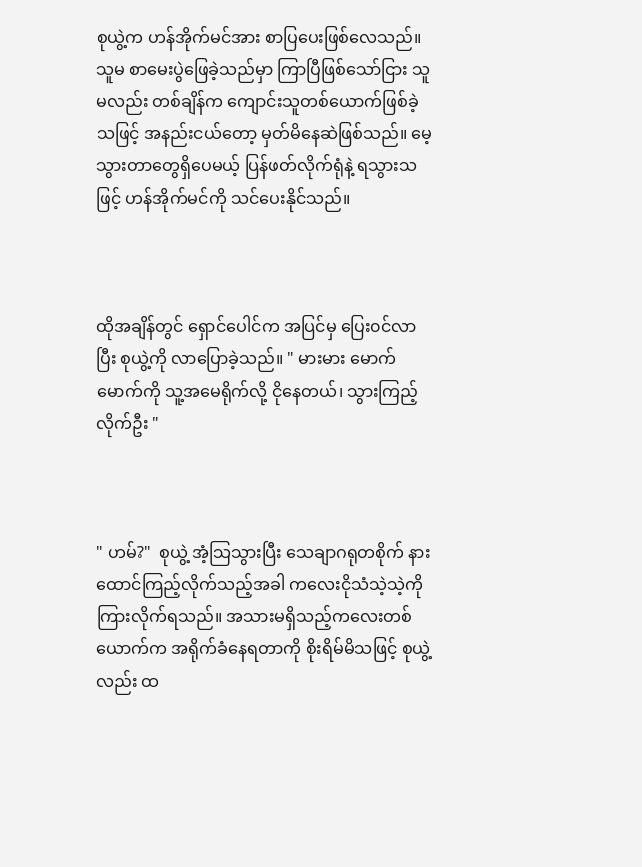စုယွဲ့က ဟန်အိုက်မင်အား စာပြပေးဖြစ်လေသည်။ သူမ စာမေးပွဲဖြေခဲ့သည်မှာ ကြာပြီဖြစ်သော်ငြား သူမလည်း တစ်ချိန်က ကျောင်းသူတစ်ယောက်ဖြစ်ခဲ့သဖြင့် အနည်းငယ်တော့ မှတ်မိနေဆဲဖြစ်သည်။ မေ့သွားတာတွေရှိပေမယ့် ပြန်ဖတ်လိုက်ရုံနဲ့ ရသွားသဖြင့် ဟန်အိုက်မင်ကို သင်ပေးနိုင်သည်။



ထိုအချိန်တွင် ရှောင်ပေါင်က အပြင်မှ ပြေး၀င်လာပြီး စုယွဲ့ကို လာပြောခဲ့သည်။ " မားမား မောက်မောက်ကို သူ့အမေရိုက်လို့ ငိုနေတယ်၊ သွားကြည့်လိုက်ဦး "



" ဟမ်?"  စုယွဲ့ အံ့သြသွားပြီး သေချာဂရုတစိုက် နားထောင်ကြည့်လိုက်သည့်အခါ ကလေးငိုသံသဲ့သဲ့ကို ကြားလိုက်ရသည်။ အသားမရှိသည့်ကလေးတစ်ယောက်က အရိုက်ခံနေရတာကို စိုးရိမ်မိသဖြင့် စုယွဲ့လည်း ထ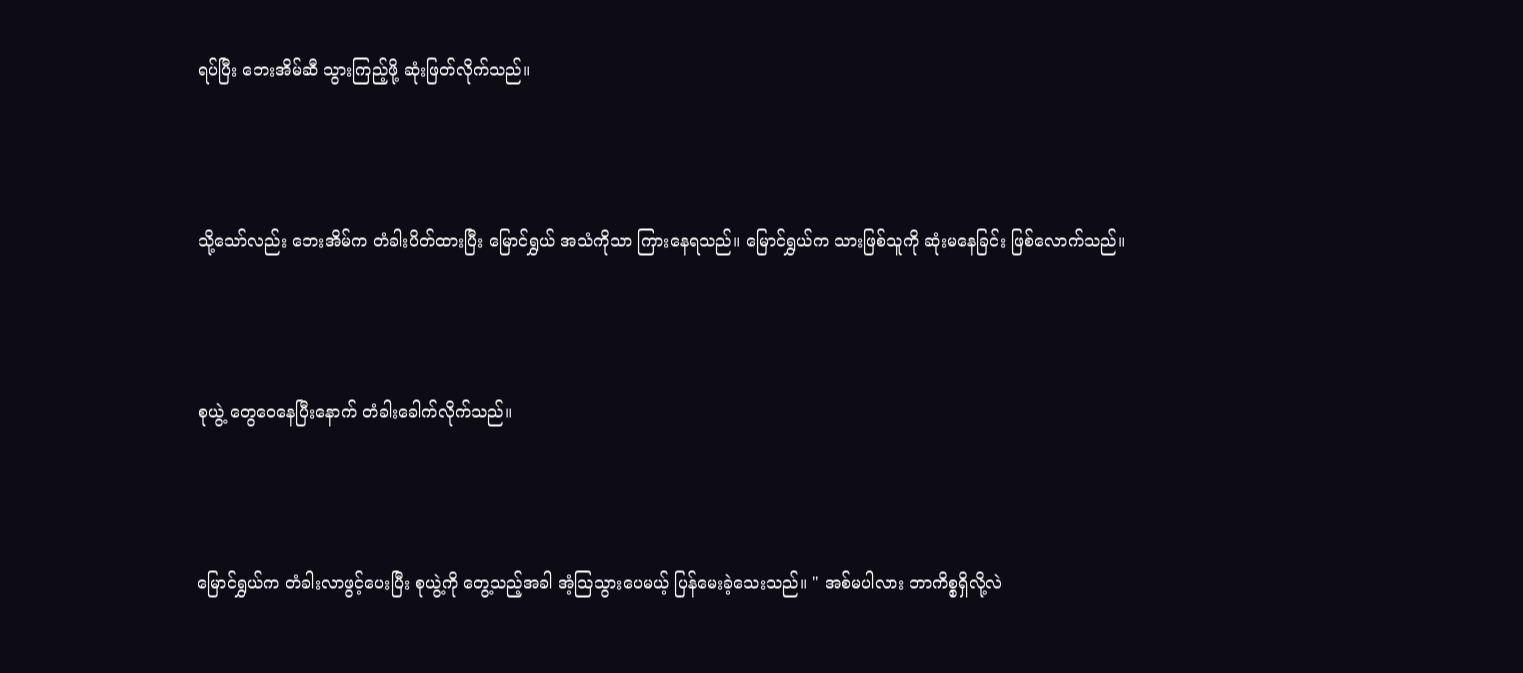ရပ်ပြီး ဘေးအိမ်ဆီ သွားကြည့်ဖို့ ဆုံးဖြတ်လိုက်သည်။



သို့သော်လည်း ဘေးအိမ်က တံခါးပိတ်ထားပြီး မြောင်ရွှယ် အသံကိုသာ ကြားနေရသည်။ မြောင်ရွှယ်က သားဖြစ်သူကို ဆုံးမနေခြင်း ဖြစ်လောက်သည်။



စုယွဲ့ တွေဝေနေပြီးနောက် တံခါးခေါက်လိုက်သည်။



မြောင်ရွှယ်က တံခါးလာဖွင့်ပေးပြီး စုယွဲ့ကို တွေ့သည့်အခါ အံ့သြသွားပေမယ့် ပြန်မေးခဲ့သေးသည်။ " အစ်မပါလား ဘာကိစ္စရှိလို့လဲ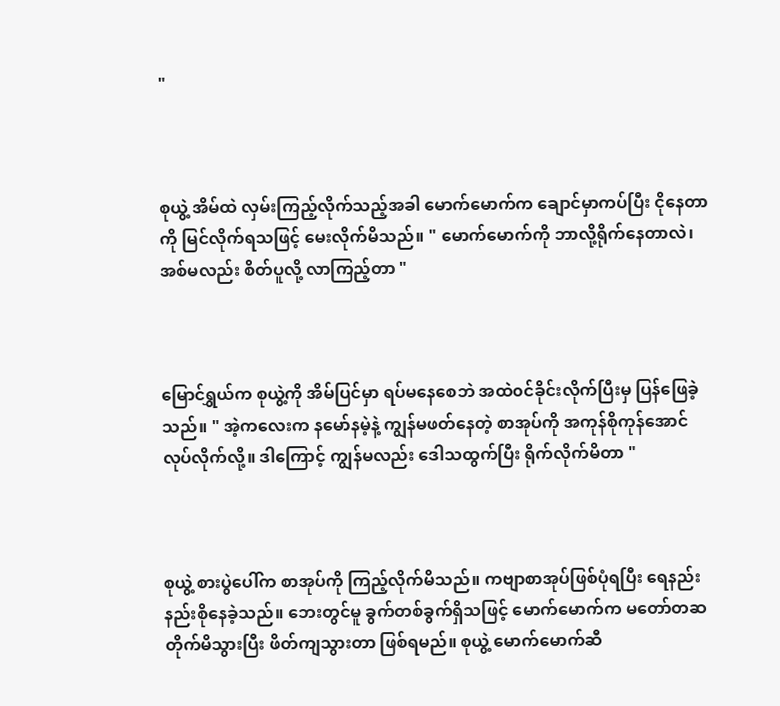"



စုယွဲ့ အိမ်ထဲ လှမ်းကြည့်လိုက်သည့်အခါ မောက်မောက်က ချောင်မှာကပ်ပြီး ငိုနေတာကို မြင်လိုက်ရသဖြင့် မေးလိုက်မိသည်။ " မောက်မောက်ကို ဘာလို့ရိုက်နေတာလဲ၊ အစ်မလည်း စိတ်ပူလို့ လာကြည့်တာ "



မြောင်ရွှယ်က စုယွဲ့ကို အိမ်ပြင်မှာ ရပ်မနေစေဘဲ အထဲ၀င်ခိုင်းလိုက်ပြီးမှ ပြန်ဖြေခဲ့သည်။ " အဲ့ကလေးက နမော်နမဲ့နဲ့ ကျွန်မဖတ်နေတဲ့ စာအုပ်ကို အကုန်စိုကုန်အောင် လုပ်လိုက်လို့။ ဒါကြောင့် ကျွန်မလည်း ဒေါသထွက်ပြီး ရိုက်လိုက်မိတာ "



စုယွဲ့ စားပွဲပေါ်က စာအုပ်ကို ကြည့်လိုက်မိသည်။ ကဗျာစာအုပ်ဖြစ်ပုံရပြီး ရေနည်းနည်းစိုနေခဲ့သည်။ ဘေးတွင်မူ ခွက်တစ်ခွက်ရှိသဖြင့် မောက်မောက်က မတော်တဆ တိုက်မိသွားပြီး ဖိတ်ကျသွားတာ ဖြစ်ရမည်။ စုယွဲ့ မောက်မောက်ဆီ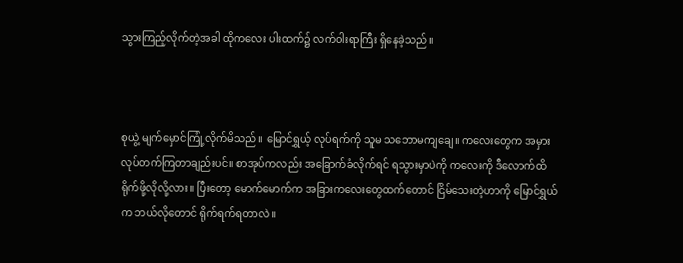သွားကြည့်လိုက်တဲ့အခါ ထိုကလေး ပါးထက်၌ လက်၀ါးရာကြီး ရှိနေခဲ့သည်။



စုယွဲ့ မျက်မှောင်ကြုံ့လိုက်မိသည်။ မြောင်ရွှယ့် လုပ်ရက်ကို သူမ သဘောမကျချေ။ ကလေးတွေက အမှားလုပ်တက်ကြတာချည်းပင်။ စာအုပ်ကလည်း အခြောက်ခံလိုက်ရင် ရသွားမှာပဲကို ကလေးကို ဒီလောက်ထိ ရိုက်ဖို့လိုလို့လား။ ပြီးတော့ မောက်မောက်က အခြားကလေးတွေထက်တောင် ငြိမ်သေးတဲ့ဟာကို မြောင်ရွှယ်က ဘယ်လိုတောင် ရိုက်ရက်ရတာလဲ။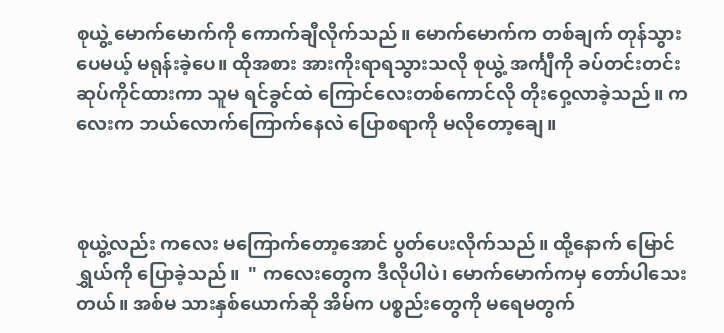စုယွဲ့ မောက်မောက်ကို ကောက်ချီလိုက်သည်။ မောက်မောက်က တစ်ချက် တုန်သွားပေမယ့် မရုန်းခဲ့ပေ။ ထိုအစား အားကိုးရာရသွားသလို စုယွဲ့ အင်္ကျီကို ခပ်တင်းတင်း ဆုပ်ကိုင်ထားကာ သူမ ရင်ခွင်ထဲ ကြောင်လေးတစ်ကောင်လို တိုးဝှေ့လာခဲ့သည်။ ကလေးက ဘယ်လောက်ကြောက်နေလဲ ပြောစရာကို မလိုတော့ချေ။



စုယွဲ့လည်း ကလေး မကြောက်တော့အောင် ပွတ်ပေးလိုက်သည်။ ထို့နောက် မြောင်ရွှယ်ကို ပြောခဲ့သည်။  " ကလေးတွေက ဒီလိုပါပဲ၊ မောက်မောက်ကမှ တော်ပါသေးတယ်။ အစ်မ သားနှစ်ယောက်ဆို အိမ်က ပစ္စည်းတွေကို မရေမတွက်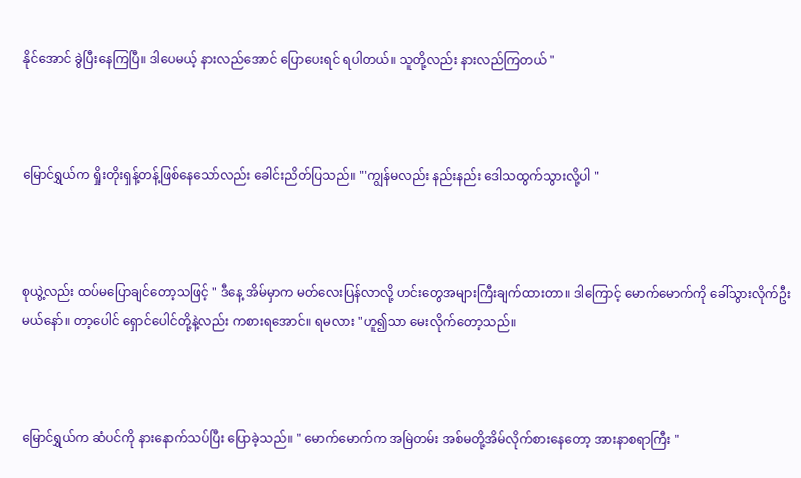နိုင်အောင် ခွဲပြီးနေကြပြီ။ ဒါပေမယ့် နားလည်အောင် ပြောပေးရင် ရပါတယ်။ သူတို့လည်း နားလည်ကြတယ် "



မြောင်ရွှယ်က ရှိုးတိုးရှန့်တန့်ဖြစ်နေသော်လည်း ခေါင်းညိတ်ပြသည်။ "'ကျွန်မလည်း နည်းနည်း ဒေါသထွက်သွားလို့ပါ "



စုယွဲ့လည်း ထပ်မပြောချင်တော့သဖြင့် " ဒီနေ့ အိမ်မှာက မတ်လေးပြန်လာလို့ ဟင်းတွေအများကြီးချက်ထားတာ။ ဒါကြောင့် မောက်မောက်ကို ခေါ်သွားလိုက်ဦးမယ်နော်။ တာ့ပေါင် ရှောင်ပေါင်တို့နဲ့လည်း ကစားရအောင်။ ရမလား "ဟူ၍သာ မေးလိုက်တော့သည်။



မြောင်ရွှယ်က ဆံပင်ကို နားနောက်သပ်ပြီး ပြောခဲ့သည်။ " မောက်မောက်က အမြဲတမ်း အစ်မတို့အိမ်လိုက်စားနေတော့ အားနာစရာကြီး "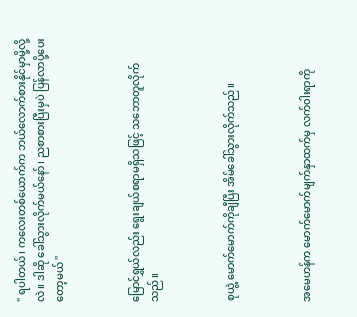" ရပါတယ်၊ ကလေးတစ်ယောက်က ဘယ်လောက်စားနိုင်မှာမို့လို့လဲ။ ဒါဆို ခေါ်သွားလိုက်မယ်နော်၊ ညစာစားပြီးမှပဲ ပြန်လာပို့ပေးတော့မယ် "



မြောင်ရွှယ်လည်း ရွေးချယ်စရာမရှိသဖြင့် သဘောတူလိုက်သည်။



စုယွဲ့ မောက်မောက်ကိုချီပြီး အိမ်ခေါ်သွားလိုက်သည်။



အမေဟန်က မောက်မောက်မျက်နှာထက်မှ လက်၀ါးရာကို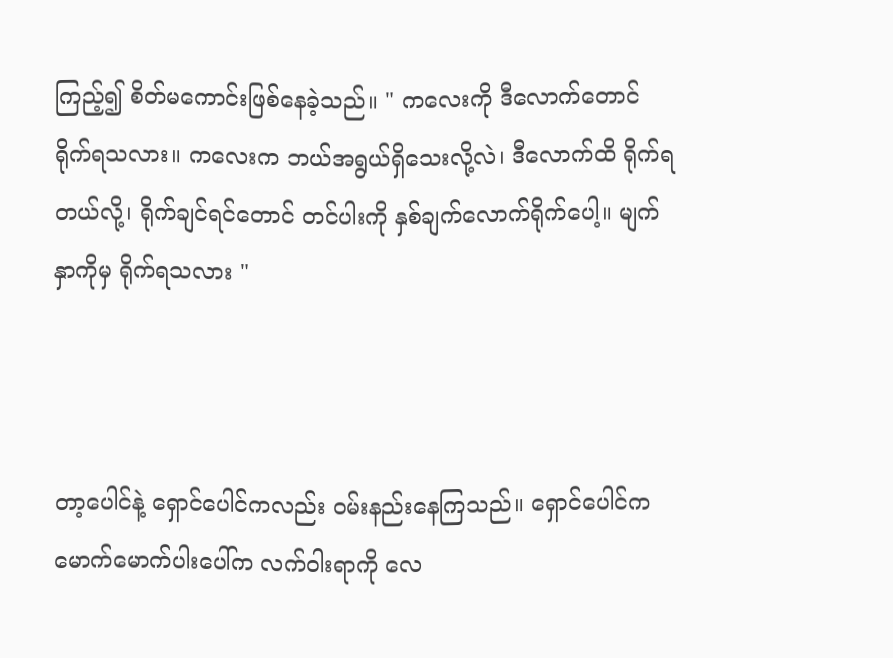ကြည့်၍ စိတ်မကောင်းဖြစ်နေခဲ့သည်။ " ကလေးကို ဒီလောက်တောင် ရိုက်ရသလား။ ကလေးက ဘယ်အရွယ်ရှိသေးလို့လဲ၊ ဒီလောက်ထိ ရိုက်ရတယ်လို့၊ ရိုက်ချင်ရင်တောင် တင်ပါးကို နှစ်ချက်လောက်ရိုက်ပေါ့။ မျက်နှာကိုမှ ရိုက်ရသလား "



တာ့ပေါင်နဲ့ ရှောင်ပေါင်ကလည်း ၀မ်းနည်းနေကြသည်။ ရှောင်ပေါင်က မောက်မောက်ပါးပေါ်က လက်၀ါးရာကို လေ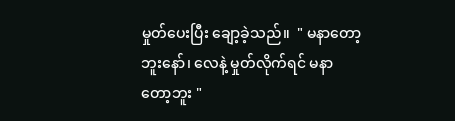မှုတ်ပေးပြီး ချော့ခဲ့သည်။  " မနာတော့ဘူးနော်၊ လေနဲ့ မှုတ်လိုက်ရင် မနာတော့ဘူး "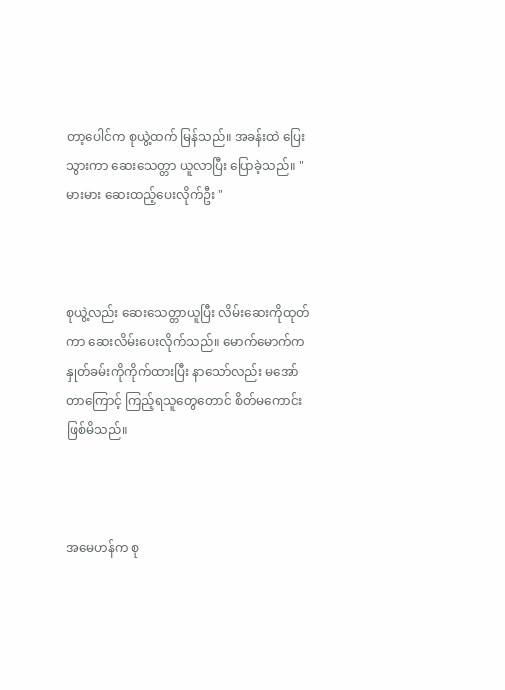တာ့ပေါင်က စုယွဲ့ထက် မြန်သည်။ အခန်းထဲ ပြေးသွားကာ ဆေးသေတ္တာ ယူလာပြီး ပြောခဲ့သည်။ " မားမား ဆေးထည့်ပေးလိုက်ဦး "



စုယွဲ့လည်း ဆေးသေတ္တာယူပြီး လိမ်းဆေးကိုထုတ်ကာ ဆေးလိမ်းပေးလိုက်သည်။ မောက်မောက်က နှုတ်ခမ်းကိုကိုက်ထားပြီး နာသော်လည်း မအော်တာကြောင့် ကြည့်ရသူတွေတောင် စိတ်မကောင်းဖြစ်မိသည်။



အမေဟန်က စု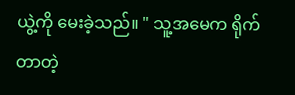ယွဲ့ကို မေးခဲ့သည်။ " သူ့အမေက ရိုက်တာတဲ့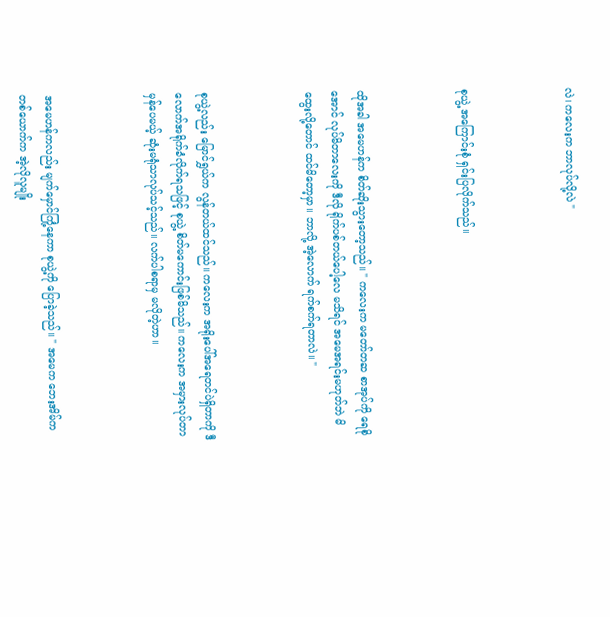လဲ၊ ကလေးက ဘာလုပ်လို့လဲ "



စုယွဲ့ အကြောင်းစုံ ရှင်းပြလိုက်သည်။



ထိုအခါ အမေဟန်က စိတ်ဆိုးသွားတော့သည်။ " ကလေးက မတော်တဆ စာအုပ်ကို ရေစိုအောင် လုပ်မိတာလေးကို ဒီလို ရိုက်ပစ်တယ်ပေါ့လေ မသိရင် အမေအရင်းမဟုတ်ဘဲ မိထွေးလို့တောင် ထင်မိတော့မှာ။ ဘာလို့ အဲ့လောက် ရက်စက်ရတာလဲ။ "



စုယွဲ့လည်း မြောင်ရွှယ်က လွန်တယ်ထင်သည်။ ကလေးက အရိုးပေါ်အရေတင်ပဲရှိတာကို ဒီလောက်အရိုက်ခံလိုက်ရသဖြင့် စုယွဲ့ စိတ်မကောင်းဖြစ်မိသည်။ ကလေးက အမှားလုပ်တာမှန်ပေမယ့် ဆုံးမရုံသာလုပ်သင့်သည်။ လက်ပါစရာမှ မလိုတဲ့ဟာ။



အမေဟန်ကလည်း မျက်မှောင်ကြုံ့နေကာ စုယွဲ့ကို ပြောခဲ့သည်။ " အမေက ဘေးအိမ်က တစ်ယောက်က အဲ့လိုလူမျိုး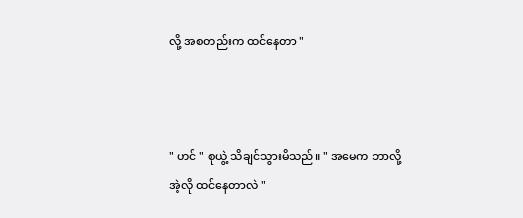လို့ အစတည်းက ထင်နေတာ "



" ဟင် " စုယွဲ့ သိချင်သွားမိသည်။ " အမေက ဘာလို့အဲ့လို ထင်နေတာလဲ "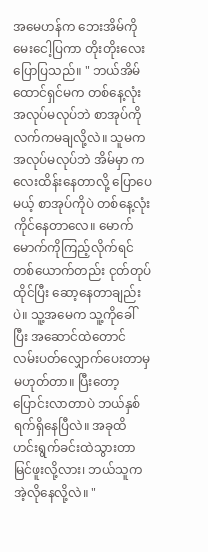အမေဟန်က ဘေးအိမ်ကို မေးငေါ့ပြကာ တိုးတိုးလေးပြောပြသည်။ " ဘယ်အိမ်ထောင်ရှင်မက တစ်နေ့လုံး အလုပ်မလုပ်ဘဲ စာအုပ်ကို လက်ကမချလို့လဲ။ သူမက အလုပ်မလုပ်ဘဲ အိမ်မှာ ကလေးထိန်းနေတာလို့ ပြောပေမယ့် စာအုပ်ကိုပဲ တစ်နေ့လုံး ကိုင်နေတာလေ။ မောက်မောက်ကိုကြည့်လိုက်ရင် တစ်ယောက်တည်း ငုတ်တုပ်ထိုင်ပြီး ဆော့နေတာချည်းပဲ။ သူ့အမေက သူ့ကိုခေါ်ပြီး အဆောင်ထဲတောင် လမ်းပတ်လျှောက်ပေးတာမှ မဟုတ်တာ။ ပြီးတော့ ပြောင်းလာတာပဲ ဘယ်နှစ်ရက်ရှိနေပြီလဲ။ အခုထိ ဟင်းရွက်ခင်းထဲသွားတာ မြင်ဖူးလို့လား၊ ဘယ်သူက အဲ့လိုနေလို့လဲ။ "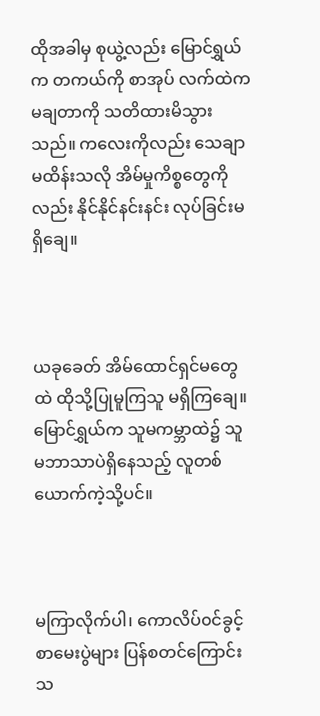ထိုအခါမှ စုယွဲ့လည်း မြောင်ရွှယ်က တကယ်ကို စာအုပ် လက်ထဲကမချတာကို သတိထားမိသွားသည်။ ကလေးကိုလည်း သေချာမထိန်းသလို အိမ်မှုကိစ္စတွေကိုလည်း နိုင်နိုင်နင်းနင်း လုပ်ခြင်းမရှိချေ။



ယခုခေတ် အိမ်ထောင်ရှင်မတွေထဲ ထိုသို့ပြုမူကြသူ မရှိကြချေ။ မြောင်ရွှယ်က သူမကမ္ဘာထဲ၌ သူမဘာသာပဲရှိနေသည့် လူတစ်ယောက်ကဲ့သို့ပင်။



မကြာလိုက်ပါ၊ ကောလိပ်၀င်ခွင့်စာမေးပွဲများ ပြန်စတင်ကြောင်း သ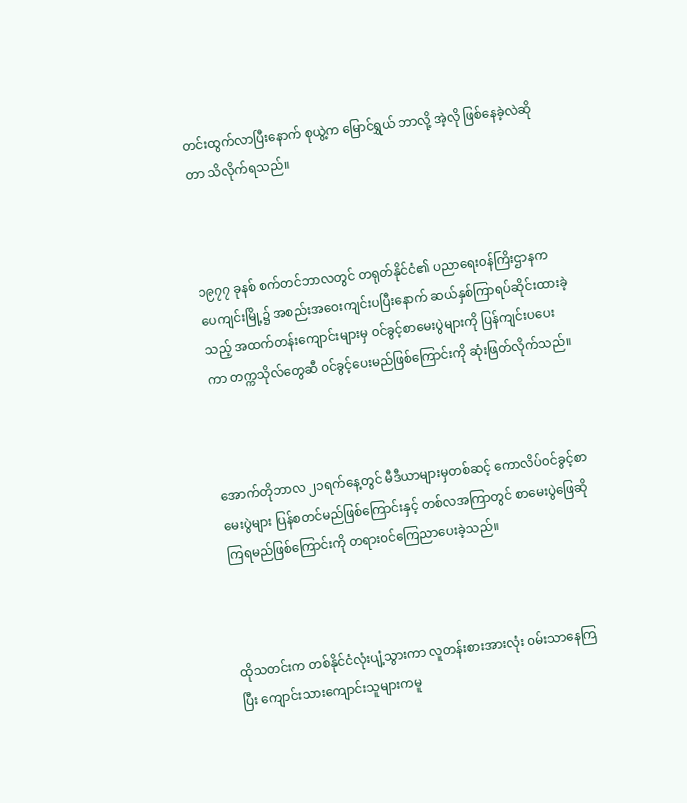တင်းထွက်လာပြီးနောက် စုယွဲ့က မြောင်ရွှယ် ဘာလို့ အဲ့လို ဖြစ်နေခဲ့လဲဆိုတာ သိလိုက်ရသည်။



၁၉၇၇ ခုနစ် စက်တင်ဘာလတွင် တရုတ်နိုင်ငံ၏ ပညာရေး၀န်ကြိးဌာနက ပေကျင်းမြို့၌ အစည်းအဝေးကျင်းပပြီးနောက် ဆယ်နှစ်ကြာရပ်ဆိုင်းထားခဲ့သည့် အထက်တန်းကျောင်းများမှ ၀င်ခွင့်စာမေးပွဲများကို ပြန်ကျင်းပပေးကာ တက္ကသိုလ်တွေဆီ ၀င်ခွင့်ပေးမည်ဖြစ်ကြောင်းကို ဆုံးဖြတ်လိုက်သည်။



အောက်တိုဘာလ ၂၁ရက်နေ့တွင် မီဒီယာများမှတစ်ဆင့် ကောလိပ်၀င်ခွင့်စာမေးပွဲများ ပြန်စတင်မည်ဖြစ်ကြောင်းနှင့် တစ်လအကြာတွင် စာမေးပွဲဖြေဆိုကြရမည်ဖြစ်ကြောင်းကို တရား၀င်ကြေညာပေးခဲ့သည်။



ထိုသတင်းက တစ်နိုင်ငံလုံးပျံ့သွားကာ လူတန်းစားအားလုံး ၀မ်းသာနေကြပြီး ကျောင်းသားကျောင်းသူများကမူ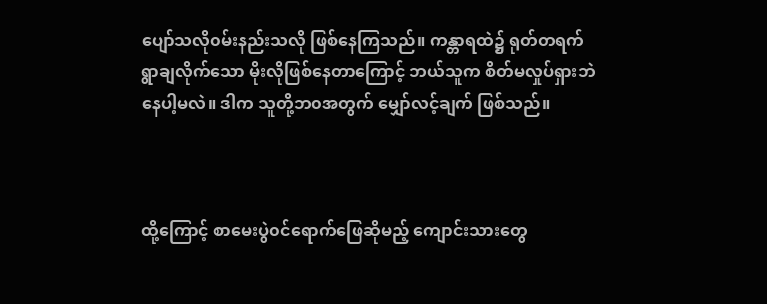ပျော်သလို၀မ်းနည်းသလို ဖြစ်နေကြသည်။ ကန္တာရထဲ၌ ရုတ်တရက်ရွာချလိုက်သော မိုးလိုဖြစ်နေတာကြောင့် ဘယ်သူက စိတ်မလှုပ်ရှားဘဲ နေပါ့မလဲ။ ဒါက သူတို့ဘ၀အတွက် မျှော်လင့်ချက် ဖြစ်သည်။



ထို့ကြောင့် စာမေးပွဲ၀င်ရောက်ဖြေဆိုမည့် ကျောင်းသားတွေ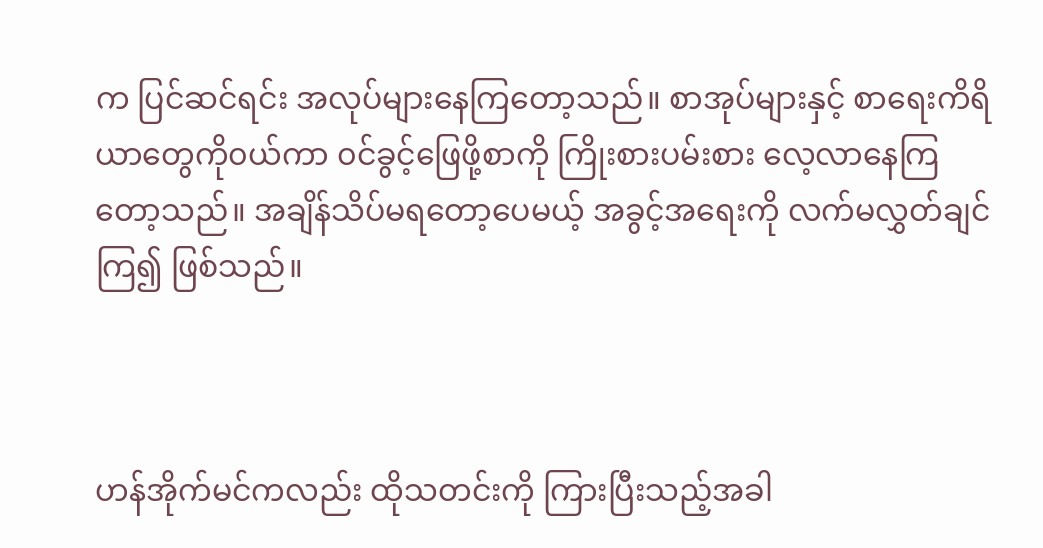က ပြင်ဆင်ရင်း အလုပ်များနေကြတော့သည်။ စာအုပ်များနှင့် စာရေးကိရိယာတွေကို၀ယ်ကာ ၀င်ခွင့်ဖြေဖို့စာကို ကြိုးစားပမ်းစား လေ့လာနေကြတော့သည်။ အချိန်သိပ်မရတော့ပေမယ့် အခွင့်အရေးကို လက်မလွှတ်ချင်ကြ၍ ဖြစ်သည်။



ဟန်အိုက်မင်ကလည်း ထိုသတင်းကို ကြားပြီးသည့်အခါ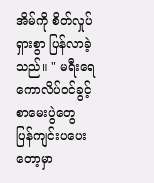အိမ်ကို စိတ်လှုပ်ရှားစွာ ပြန်လာခဲ့သည်။ " မရီးရေ ကောလိပ်၀င်ခွင့်စာမေးပွဲတွေ ပြန်ကျင်းပပေးတော့မှာ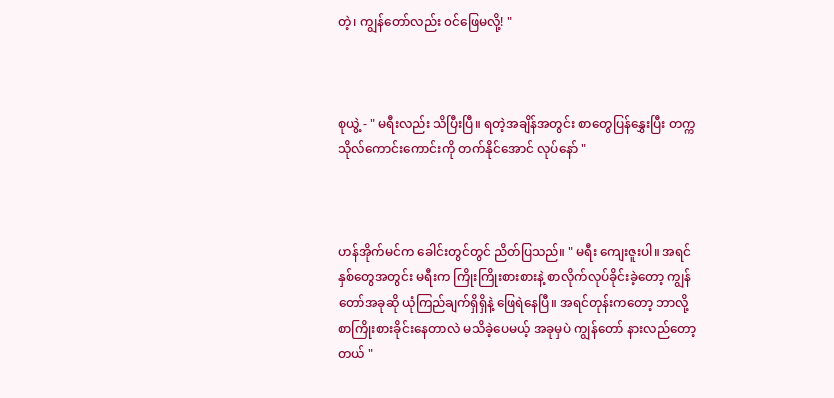တဲ့၊ ကျွန်တော်လည်း ၀င်ဖြေမလို့! "



စုယွဲ့ - " မရီးလည်း သိပြီးပြီ။ ရတဲ့အချိန်အတွင်း စာတွေပြန်နွှေးပြီး တက္ကသိုလ်ကောင်းကောင်းကို တက်နိုင်အောင် လုပ်နော် "



ဟန်အိုက်မင်က ခေါင်းတွင်တွင် ညိတ်ပြသည်။ " မရီး ကျေးဇူးပါ။ အရင်နှစ်တွေအတွင်း မရီးက ကြိုးကြိုးစားစားနဲ့ စာလိုက်လုပ်ခိုင်းခဲ့တော့ ကျွန်တော်အခုဆို ယုံကြည်ချက်ရှိရှိနဲ့ ဖြေရဲနေပြီ။ အရင်တုန်းကတော့ ဘာလို့ စာကြိုးစားခိုင်းနေတာလဲ မသိခဲ့ပေမယ့် အခုမှပဲ ကျွန်တော် နားလည်တော့တယ် "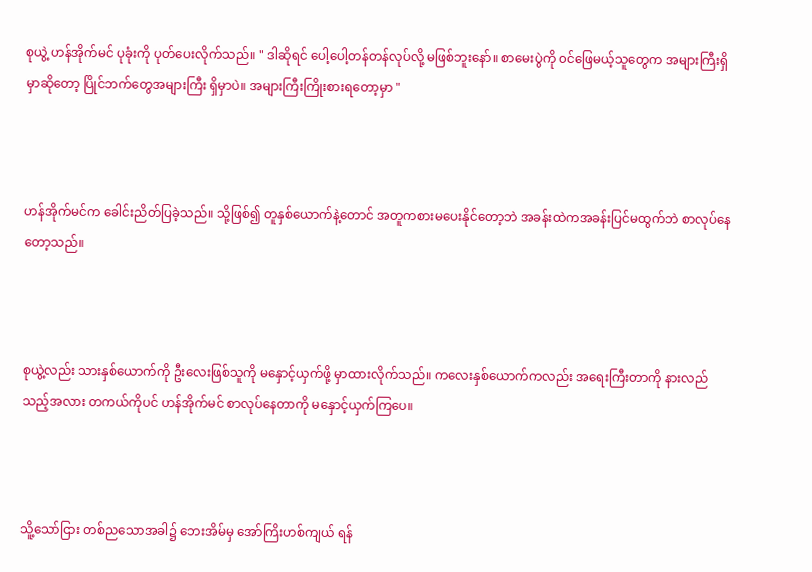စုယွဲ့ ဟန်အိုက်မင် ပုခုံးကို ပုတ်ပေးလိုက်သည်။ " ဒါဆိုရင် ပေါ့ပေါ့တန်တန်လုပ်လို့ မဖြစ်ဘူးနော်။ စာမေးပွဲကို ၀င်ဖြေမယ့်သူတွေက အများကြီးရှိမှာဆိုတော့ ပြိုင်ဘက်တွေအများကြီး ရှိမှာပဲ။ အများကြီးကြိုးစားရတော့မှာ "



ဟန်အိုက်မင်က ခေါင်းညိတ်ပြခဲ့သည်။ သို့ဖြစ်၍ တူနှစ်ယောက်နဲ့တောင် အတူကစားမပေးနိုင်တော့ဘဲ အခန်းထဲကအခန်းပြင်မထွက်ဘဲ စာလုပ်နေတော့သည်။



စုယွဲ့လည်း သားနှစ်ယောက်ကို ဦးလေးဖြစ်သူကို မနှောင့်ယှက်ဖို့ မှာထားလိုက်သည်။ ကလေးနှစ်ယောက်ကလည်း အရေးကြီးတာကို နားလည်သည့်အလား တကယ်ကိုပင် ဟန်အိုက်မင် စာလုပ်နေတာကို မနှောင့်ယှက်ကြပေ။



သိူ့သော်ငြား တစ်ညသောအခါ၌ ဘေးအိမ်မှ အော်ကြိးဟစ်ကျယ် ရန်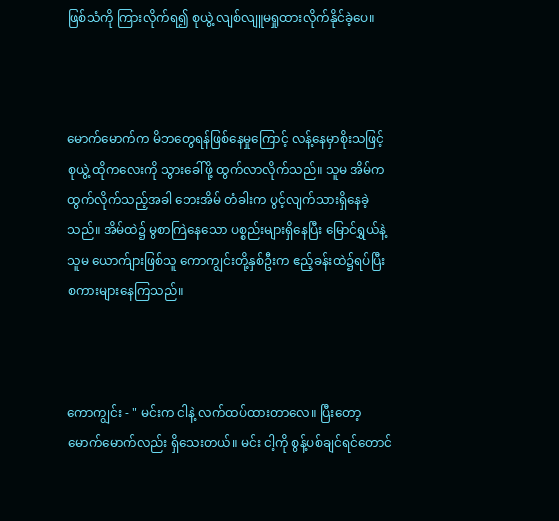ဖြစ်သံကို ကြားလိုက်ရ၍ စုယွဲ့ လျစ်လျူမရှုထားလိုက်နိုင်ခဲ့ပေ။



မောက်မောက်က မိဘတွေရန်ဖြစ်နေမှုကြောင့် လန့်နေမှာစိုးသဖြင့် စုယွဲ့ ထိုကလေးကို သွားခေါ်ဖို့ ထွက်လာလိုက်သည်။ သူမ အိမ်က ထွက်လိုက်သည့်အခါ ဘေးအိမ် တံခါးက ပွင့်လျက်သားရှိနေခဲ့သည်။ အိမ်ထဲ၌ မွစာကြဲနေသော ပစ္စည်းများရှိနေပြီး မြောင်ရွှယ်နဲ့ သူမ ယောက်ျားဖြစ်သူ ကောကျွင်းတို့နှစ်ဦးက ဧည့်ခန်းထဲ၌ရပ်ပြီး စကားများနေကြသည်။



ကောကျွင်း - " မင်းက ငါနဲ့ လက်ထပ်ထားတာလေ။ ပြီးတော့ မောက်မောက်လည်း ရှိသေးတယ်။ မင်း ငါ့ကို စွန့်ပစ်ချင်ရင်တောင်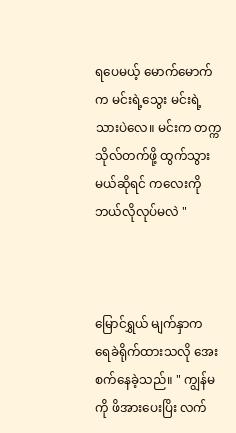ရပေမယ့် မောက်မောက်က မင်းရဲ့သွေး မင်းရဲ့သားပဲလေ။ မင်းက တက္ကသိုလ်တက်ဖို့ ထွက်သွားမယ်ဆိုရင် ကလေးကို ဘယ်လိုလုပ်မလဲ "



မြောင်ရွှယ် မျက်နှာက ရေခဲရိုက်ထားသလို အေးစက်နေခဲ့သည်။ " ကျွန်မကို ဖိအားပေးပြိး လက်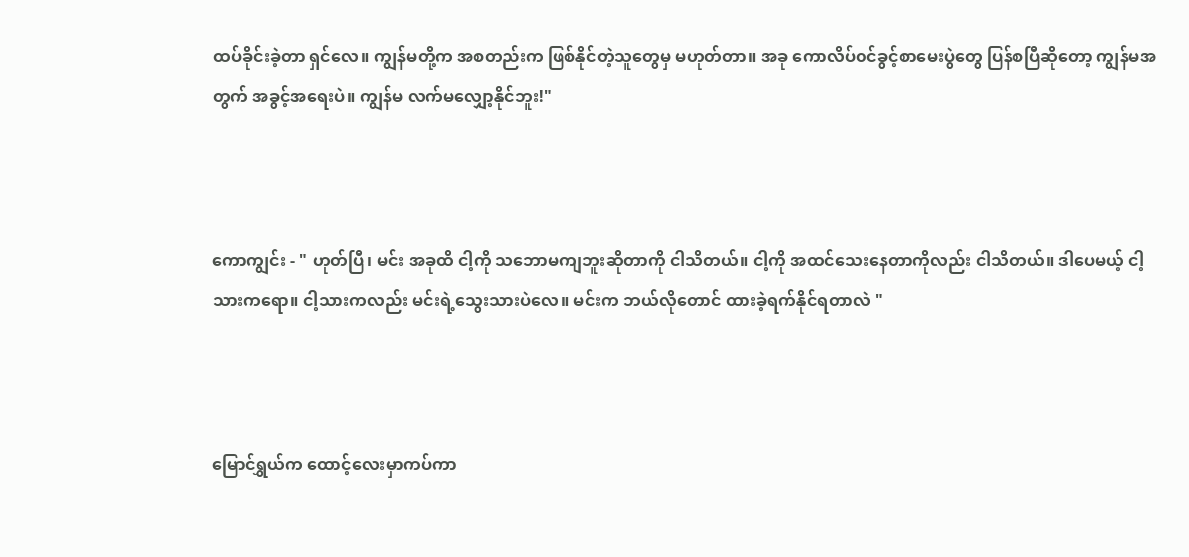ထပ်ခိုင်းခဲ့တာ ရှင်လေ။ ကျွန်မတို့က အစတည်းက ဖြစ်နိုင်တဲ့သူတွေမှ မဟုတ်တာ။ အခု ကောလိပ်၀င်ခွင့်စာမေးပွဲတွေ ပြန်စပြီဆိုတော့ ကျွန်မအတွက် အခွင့်အရေးပဲ။ ကျွန်မ လက်မလျှော့နိုင်ဘူး!"



ကောကျွင်း - " ဟုတ်ပြီ၊ မင်း အခုထိ ငါ့ကို သဘောမကျဘူးဆိုတာကို ငါသိတယ်။ ငါ့ကို အထင်သေးနေတာကိုလည်း ငါသိတယ်။ ဒါပေမယ့် ငါ့သားကရော။ ငါ့သားကလည်း မင်းရဲ့သွေးသားပဲလေ။ မင်းက ဘယ်လိုတောင် ထားခဲ့ရက်နိုင်ရတာလဲ "



မြောင်ရွှယ်က ထောင့်လေးမှာကပ်ကာ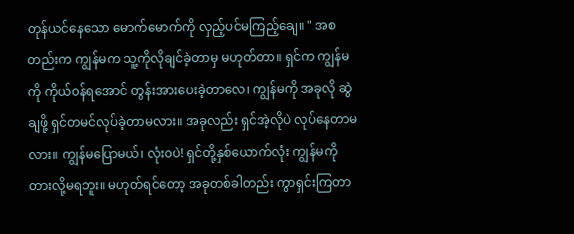တုန်ယင်နေသော မောက်မောက်ကို လှည့်ပင်မကြည့်ချေ။ " အစတည်းက ကျွန်မက သူ့ကိုလိုချင်ခဲ့တာမှ မဟုတ်တာ။ ရှင်က ကျွန်မကို ကိုယ်၀န်ရအောင် တွန်းအားပေးခဲ့တာလေ၊ ကျွန်မကို အခုလို ဆွဲချဖို့ ရှင်တမင်လုပ်ခဲ့တာမလား။ အခုလည်း ရှင်အဲ့လိုပဲ လုပ်နေတာမလား။ ကျွန်မပြောမယ်၊ လုံး၀ပဲ! ရှင်တို့နှစ်ယောက်လုံး ကျွန်မကို တားလို့မရဘူး။ မဟုတ်ရင်တော့ အခုတစ်ခါတည်း ကွာရှင်းကြတာ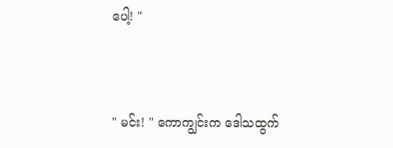ပေါ့! "



" မင်း! " ကောကျွင်းက ဒေါသထွက်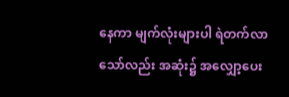နေကာ မျက်လုံးများပါ ရဲတက်လာသော်လည်း အဆုံး၌ အလျှော့ပေး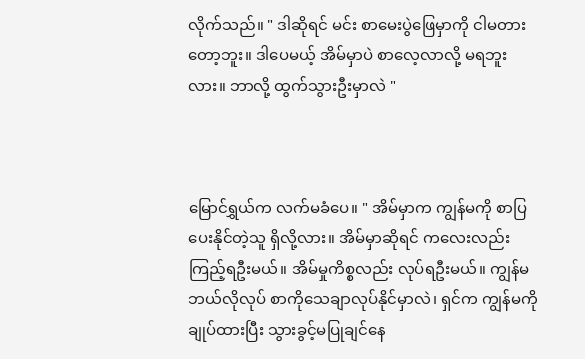လိုက်သည်။ " ဒါဆိုရင် မင်း စာမေးပွဲဖြေမှာကို ငါမတားတော့ဘူး။ ဒါပေမယ့် အိမ်မှာပဲ စာလေ့လာလို့ မရဘူးလား။ ဘာလို့ ထွက်သွားဦးမှာလဲ "



မြောင်ရွှယ်က လက်မခံပေ။ " အိမ်မှာက ကျွန်မကို စာပြပေးနိုင်တဲ့သူ ရှိလို့လား။ အိမ်မှာဆိုရင် ကလေးလည်း ကြည့်ရဦးမယ်။ အိမ်မှုကိစ္စလည်း လုပ်ရဦးမယ်။ ကျွန်မ ဘယ်လိုလုပ် စာကိုသေချာလုပ်နိုင်မှာလဲ၊ ရှင်က ကျွန်မကို ချုပ်ထားပြီး သွားခွင့်မပြုချင်နေ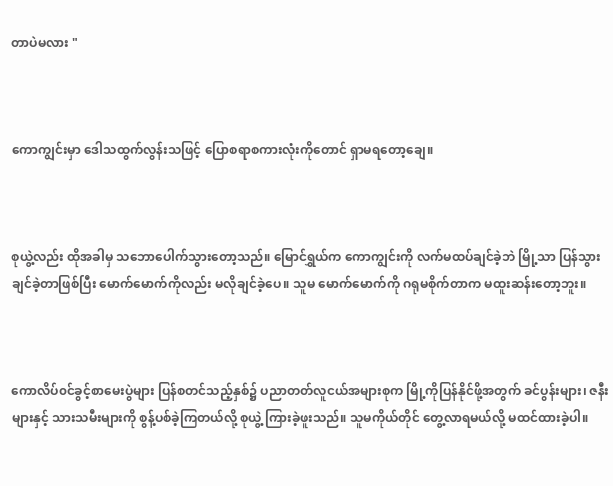တာပဲမလား "



ကောကျွင်းမှာ ဒေါသထွက်လွန်းသဖြင့် ပြောစရာစကားလုံးကိုတောင် ရှာမရတော့ချေ။



စုယွဲ့လည်း ထိုအခါမှ သဘောပေါက်သွားတော့သည်။ မြောင်ရွှယ်က ကောကျွင်းကို လက်မထပ်ချင်ခဲ့ဘဲ မြို့သာ ပြန်သွားချင်ခဲ့တာဖြစ်ပြီး မောက်မောက်ကိုလည်း မလိုချင်ခဲ့ပေ။ သူမ မောက်မောက်ကို ဂရုမစိုက်တာက မထူးဆန်းတော့ဘူး။



ကောလိပ်၀င်ခွင့်စာမေးပွဲများ ပြန်စတင်သည့်နှစ်၌ ပညာတတ်လူငယ်အများစုက မြို့ကိုပြန်နိုင်ဖို့အတွက် ခင်ပွန်းများ၊ ဇနီးများနှင့် သားသမီးများကို စွန့်ပစ်ခဲ့ကြတယ်လို့ စုယွဲ့ ကြားခဲ့ဖူးသည်။ သူမကိုယ်တိုင် တွေ့လာရမယ်လို့ မထင်ထားခဲ့ပါ။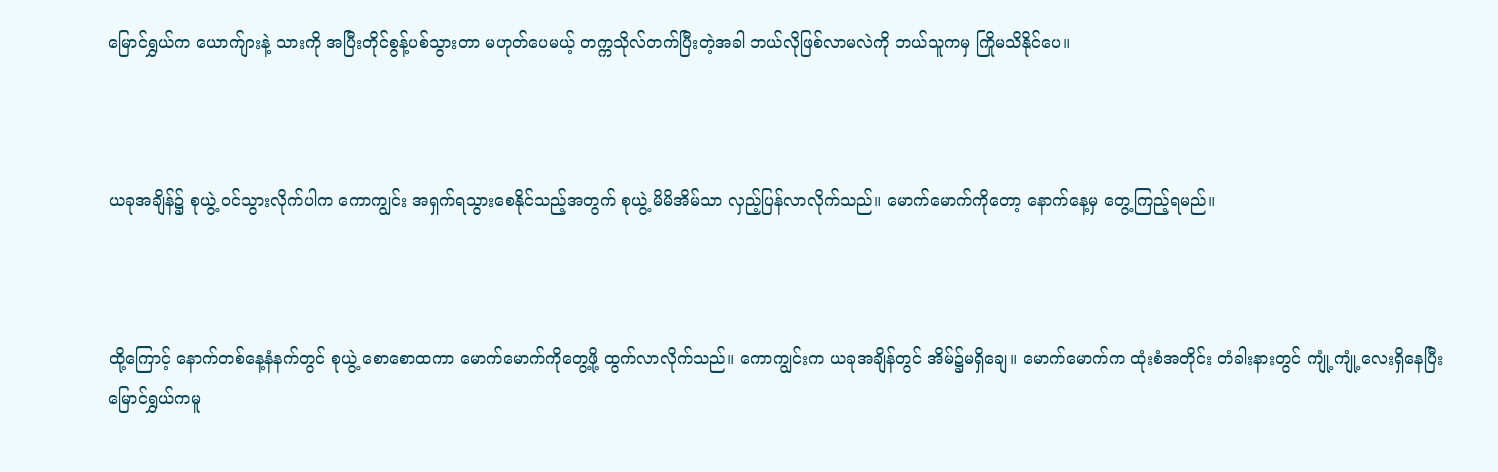မြောင်ရွှယ်က ယောက်ျားနဲ့ သားကို အပြီးတိုင်စွန့်ပစ်သွားတာ မဟုတ်ပေမယ့် တက္ကသိုလ်တက်ပြီးတဲ့အခါ ဘယ်လိုဖြစ်လာမလဲကို ဘယ်သူကမှ ကြိုမသိနိုင်ပေ။



ယခုအချိန်၌ စုယွဲ့ ၀င်သွားလိုက်ပါက ကောကျွင်း အရှက်ရသွားစေနိုင်သည့်အတွက် စုယွဲ့ မိမိအိမ်သာ လှည့်ပြန်လာလိုက်သည်။ မောက်မောက်ကိုတော့ နောက်နေ့မှ တွေ့ကြည့်ရမည်။



ထို့ကြောင့် နောက်တစ်နေ့နံနက်တွင် စုယွဲ့ စောစောထကာ မောက်မောက်ကိုတွေ့ဖို့ ထွက်လာလိုက်သည်။ ကောကျွင်းက ယခုအချိန်တွင် အိမ်၌မရှိချေ။ မောက်မောက်က ထုံးစံအတိုင်း တံခါးနားတွင် ကျုံ့ကျုံ့လေးရှိနေပြီး မြောင်ရွှယ်ကမူ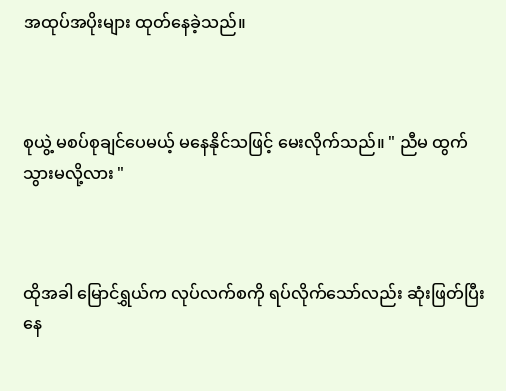အထုပ်အပိုးများ ထုတ်နေခဲ့သည်။



စုယွဲ့ မစပ်စုချင်ပေမယ့် မနေနိုင်သဖြင့် မေးလိုက်သည်။ " ညီမ ထွက်သွားမလို့လား "



ထိုအခါ မြောင်ရွှယ်က လုပ်လက်စကို ရပ်လိုက်သော်လည်း ဆုံးဖြတ်ပြီးနေ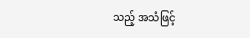သည့် အသံဖြင့်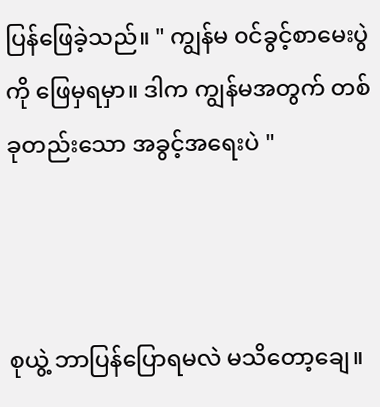ပြန်ဖြေခဲ့သည်။ " ကျွန်မ ၀င်ခွင့်စာမေးပွဲကို ဖြေမှရမှာ။ ဒါက ကျွန်မအတွက် တစ်ခုတည်းသော အခွင့်အရေးပဲ "



စုယွဲ့ ဘာပြန်ပြောရမလဲ မသိတော့ချေ။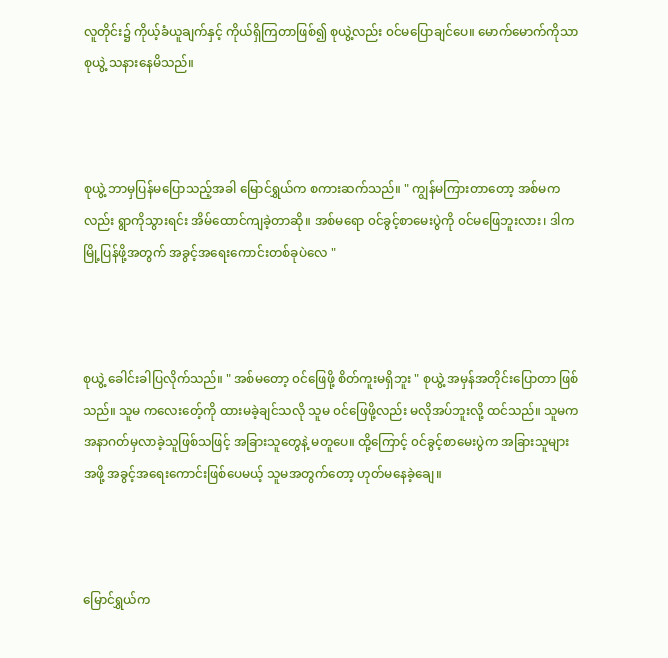လူတိုင်း၌ ကိုယ့်ခံယူချက်နှင့် ကိုယ်ရှိကြတာဖြစ်၍ စုယွဲ့လည်း ၀င်မပြောချင်ပေ။ မောက်မောက်ကိုသာ စုယွဲ့ သနားနေမိသည်။



စုယွဲ့ ဘာမှပြန်မပြောသည့်အခါ မြောင်ရွှယ်က စကားဆက်သည်။ " ကျွန်မကြားတာတော့ အစ်မကလည်း ရွာကိုသွားရင်း အိမ်ထောင်ကျခဲ့တာဆို။ အစ်မရော ၀င်ခွင့်စာမေးပွဲကို ၀င်မဖြေဘူးလား၊ ဒါက မြို့ပြန်ဖို့အတွက် အခွင့်အရေးကောင်းတစ်ခုပဲလေ "



စုယွဲ့ ခေါင်းခါပြလိုက်သည်။ " အစ်မတော့ ၀င်ဖြေဖို့ စိတ်ကူးမရှိဘူး " စုယွဲ့ အမှန်အတိုင်းပြောတာ ဖြစ်သည်။ သူမ ကလေးတေ့်ကို ထားမခဲ့ချင်သလို သူမ ၀င်ဖြေဖို့လည်း မလိုအပ်ဘူးလို့ ထင်သည်။ သူမက အနာဂတ်မှလာခဲ့သူဖြစ်သဖြင့် အခြားသူတွေနဲ့ မတူပေ။ ထို့ကြောင့် ၀င်ခွင့်စာမေးပွဲက အခြားသူများအဖို့ အခွင့်အရေးကောင်းဖြစ်ပေမယ့် သူမအတွက်တော့ ဟုတ်မနေခဲ့ချေ။



မြောင်ရွှယ်က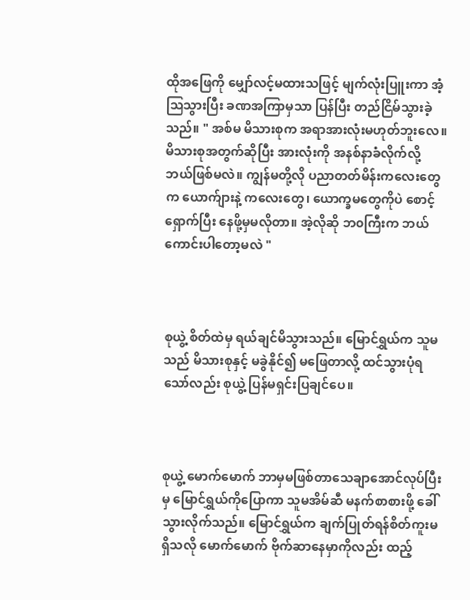ထိုအဖြေကို မျှော်လင့်မထားသဖြင့် မျက်လုံးပြူးကာ အံ့သြသွားပြီး ခဏအကြာမှသာ ပြန်ပြီး တည်ငြိမ်သွားခဲ့သည်။ " အစ်မ မိသားစုက အရာအားလုံးမဟုတ်ဘူးလေ။ မိသားစုအတွက်ဆိုပြီး အားလုံးကို အနစ်နာခံလိုက်လို့ ဘယ်ဖြစ်မလဲ။ ကျွန်မတို့လို ပညာတတ်မိန်းကလေးတွေက ယောက်ျားနဲ့ ကလေးတွေ၊ ယောက္ခမတွေကိုပဲ စောင့်ရှောက်ပြီး နေဖို့မှမလိုတာ။ အဲ့လိုဆို ဘ၀ကြီးက ဘယ်ကောင်းပါတော့မလဲ "



စုယွဲ့ စိတ်ထဲမှ ရယ်ချင်မိသွားသည်။ မြောင်ရွှယ်က သူမသည် မိသားစုနှင့် မခွဲနိုင်၍ မဖြေတာလို့ ထင်သွားပုံရသော်လည်း စုယွဲ့ ပြန်မရှင်းပြချင်ပေ။



စုယွဲ့ မောက်မောက် ဘာမှမဖြစ်တာသေချာအောင်လုပ်ပြီးမှ မြောင်ရွှယ်ကိုပြောကာ သူမအိမ်ဆီ မနက်စာစားဖို့ ခေါ်သွားလိုက်သည်။ မြောင်ရွှယ်က ချက်ပြုတ်ရန်စိတ်ကူးမရှိသလို မောက်မောက် ဗိုက်ဆာနေမှာကိုလည်း ထည့်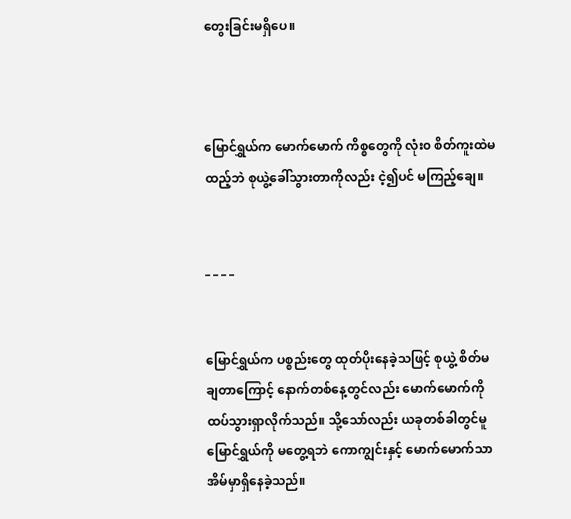တွေးခြင်းမရှိပေ။



မြောင်ရွှယ်က မောက်မောက် ကိစ္စတွေကို လုံး၀ စိတ်ကူးထဲမထည့်ဘဲ စုယွဲ့ခေါ်သွားတာကိုလည်း ငဲ့၍ပင် မကြည့်ချေ။


_ _ _ _


မြောင်ရွှယ်က ပစ္စည်းတွေ ထုတ်ပိုးနေခဲ့သဖြင့် စုယွဲ့ စိတ်မချတာကြောင့် နောက်တစ်နေ့တွင်လည်း မောက်မောက်ကို ထပ်သွားရှာလိုက်သည်။ သို့သော်လည်း ယခုတစ်ခါတွင်မူ မြောင်ရွှယ်ကို မတွေ့ရဘဲ ကောကျွင်းနှင့် မောက်မောက်သာ အိမ်မှာရှိနေခဲ့သည်။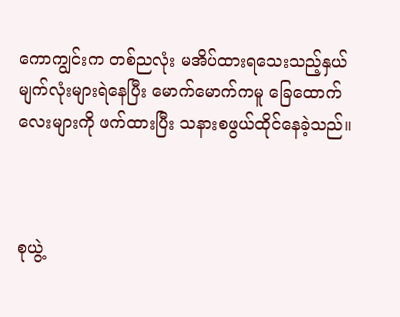ကောကျွင်းက တစ်ညလုံး မအိပ်ထားရသေးသည့်နှယ် မျက်လုံးများရဲနေပြီး မောက်မောက်ကမူ ခြေထောက်လေးများကို ဖက်ထားပြီး သနားစဖွယ်ထိုင်နေခဲ့သည်။



စုယွဲ့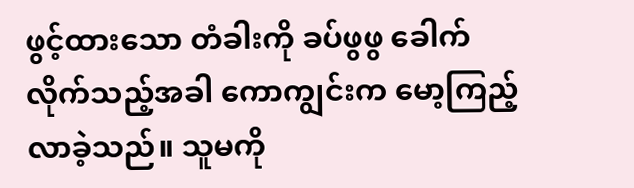ဖွင့်ထားသော တံခါးကို ခပ်ဖွဖွ ခေါက်လိုက်သည့်အခါ ကောကျွင်းက မော့ကြည့်လာခဲ့သည်။ သူမကို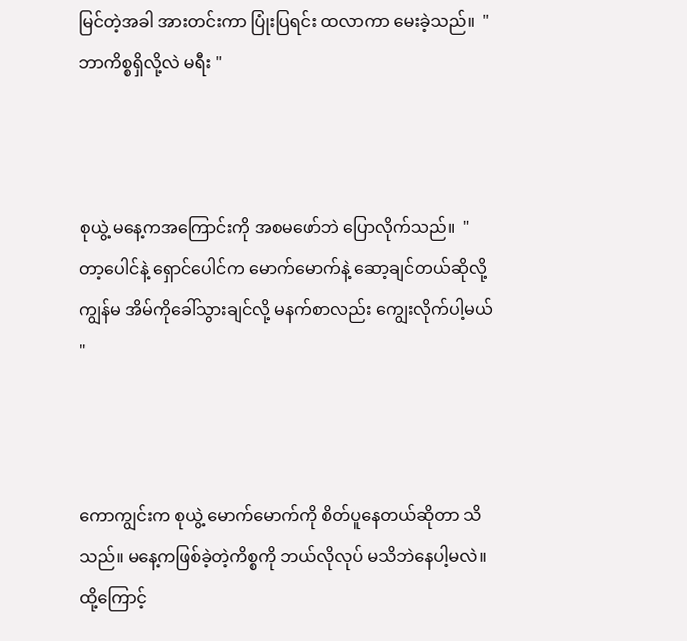မြင်တဲ့အခါ အားတင်းကာ ပြုံးပြရင်း ထလာကာ မေးခဲ့သည်။  " ဘာကိစ္စရှိလို့လဲ မရီး "



စုယွဲ့ မနေ့ကအကြောင်းကို အစမဖော်ဘဲ ပြောလိုက်သည်။  " တာ့ပေါင်နဲ့ ရှောင်ပေါင်က မောက်မောက်နဲ့ ဆော့ချင်တယ်ဆိုလို့ ကျွန်မ အိမ်ကိုခေါ်သွားချင်လို့ မနက်စာလည်း ကျွေးလိုက်ပါ့မယ် "



ကောကျွင်းက စုယွဲ့ မောက်မောက်ကို စိတ်ပူနေတယ်ဆိုတာ သိသည်။ မနေ့ကဖြစ်ခဲ့တဲ့ကိစ္စကို ဘယ်လိုလုပ် မသိဘဲနေပါ့မလဲ။ ထို့ကြောင့်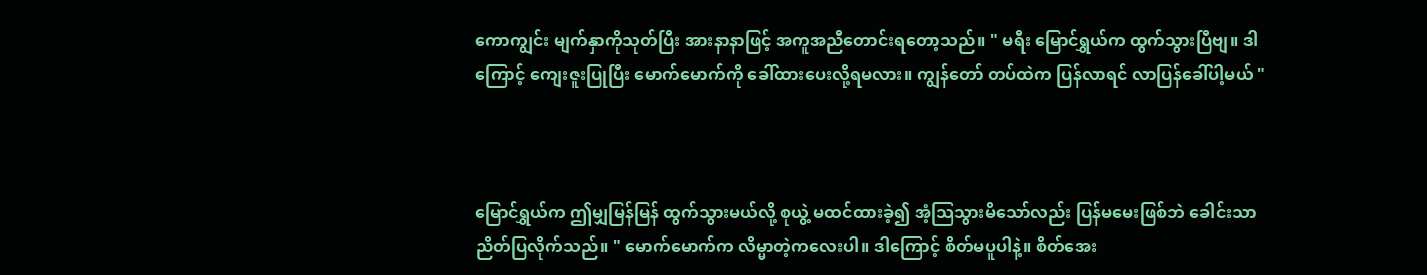ကောကျွင်း မျက်နှာကိုသုတ်ပြီး အားနာနာဖြင့် အကူအညီတောင်းရတော့သည်။ " မရီး မြောင်ရွှယ်က ထွက်သွားပြီဗျ။ ဒါကြောင့် ကျေးဇူးပြုပြီး မောက်မောက်ကို ခေါ်ထားပေးလို့ရမလား။ ကျွန်တော် တပ်ထဲက ပြန်လာရင် လာပြန်ခေါ်ပါ့မယ် "



မြောင်ရွှယ်က ဤမျှမြန်မြန် ထွက်သွားမယ်လို့ စုယွဲ့ မထင်ထားခဲ့၍ အံ့သြသွားမိသော်လည်း ပြန်မမေးဖြစ်ဘဲ ခေါင်းသာညိတ်ပြလိုက်သည်။ " မောက်မောက်က လိမ္မာတဲ့ကလေးပါ။ ဒါကြောင့် စိတ်မပူပါနဲ့။ စိတ်အေး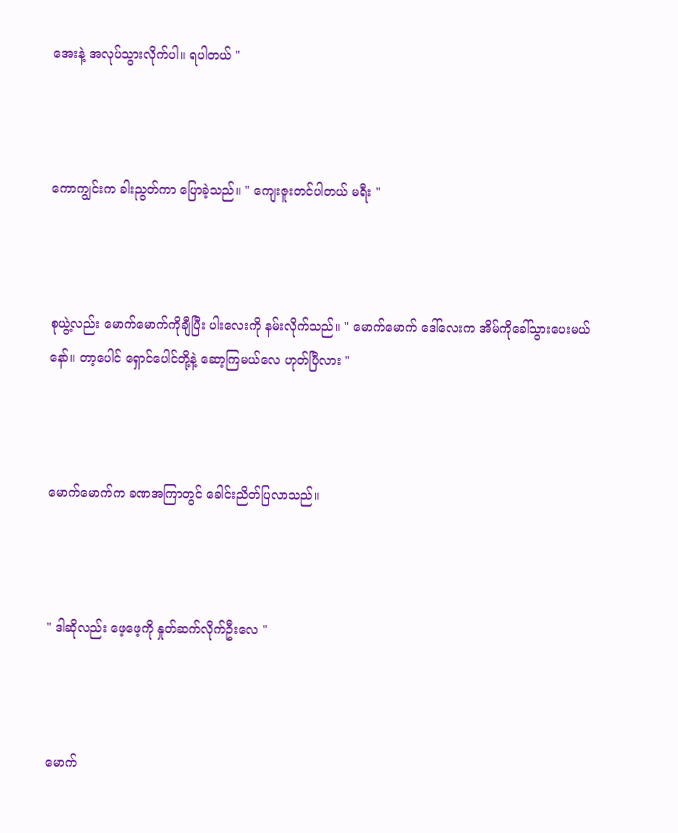အေးနဲ့ အလုပ်သွားလိုက်ပါ။ ရပါတယ် "



ကောကျွင်းက ခါးညွတ်ကာ ပြောခဲ့သည်။ " ကျေးဇူးတင်ပါတယ် မရီး "



စုယွဲ့လည်း မောက်မောက်ကိုချီပြီး ပါးလေးကို နမ်းလိုက်သည်။ " မောက်မောက် ဒေါ်လေးက အိမ်ကိုခေါ်သွားပေးမယ်နော်။ တာ့ပေါင် ရှောင်ပေါင်တို့နဲ့ ဆော့ကြမယ်လေ ဟုတ်ပြီလား "



မောက်မောက်က ခဏအကြာတွင် ခေါင်းညိတ်ပြလာသည်။



" ဒါဆိုလည်း ဖေ့ဖေ့ကို နှုတ်ဆက်လိုက်ဦးလေ "



မောက်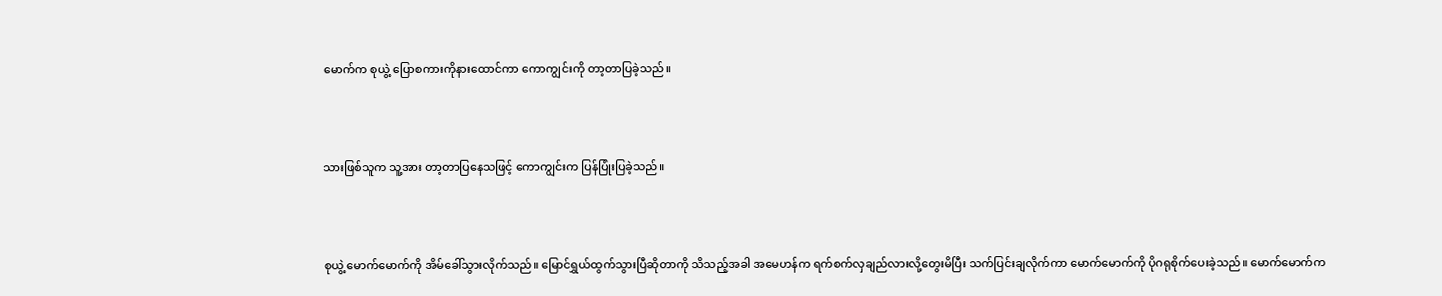မောက်က စုယွဲ့ ပြောစကားကိုနားထောင်ကာ ကောကျွင်းကို တာ့တာပြခဲ့သည်။



သားဖြစ်သူက သူ့အား တာ့တာပြနေသဖြင့် ကောကျွင်းက ပြန်ပြုံးပြခဲ့သည်။



စုယွဲ့ မောက်မောက်ကို အိမ်ခေါ်သွားလိုက်သည်။ မြောင်ရွှယ်ထွက်သွားပြီဆိုတာကို သိသည့်အခါ အမေဟန်က ရက်စက်လှချည်လားလို့တွေးမိပြီး သက်ပြင်းချလိုက်ကာ မောက်မောက်ကို ပိုဂရုစိုက်ပေးခဲ့သည်။ မောက်မောက်က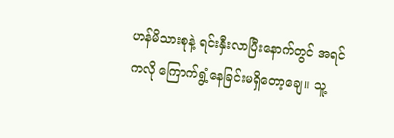ဟန်မိသားစုနဲ့ ရင်းနှီးလာပြီးနောက်တွင် အရင်ကလို ကြောက်ရွံ့နေခြင်းမရှိတော့ချေ။ သူ့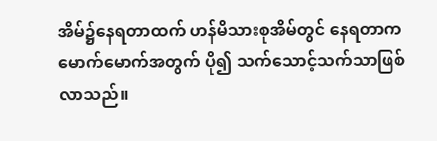အိမ်၌နေရတာထက် ဟန်မိသားစုအိမ်တွင် နေရတာက မောက်မောက်အတွက် ပို၍ သက်သောင့်သက်သာဖြစ်လာသည်။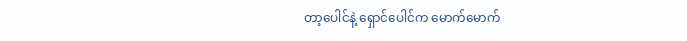တာ့ပေါင်နဲ့ ရှောင်ပေါင်က မောက်မောက်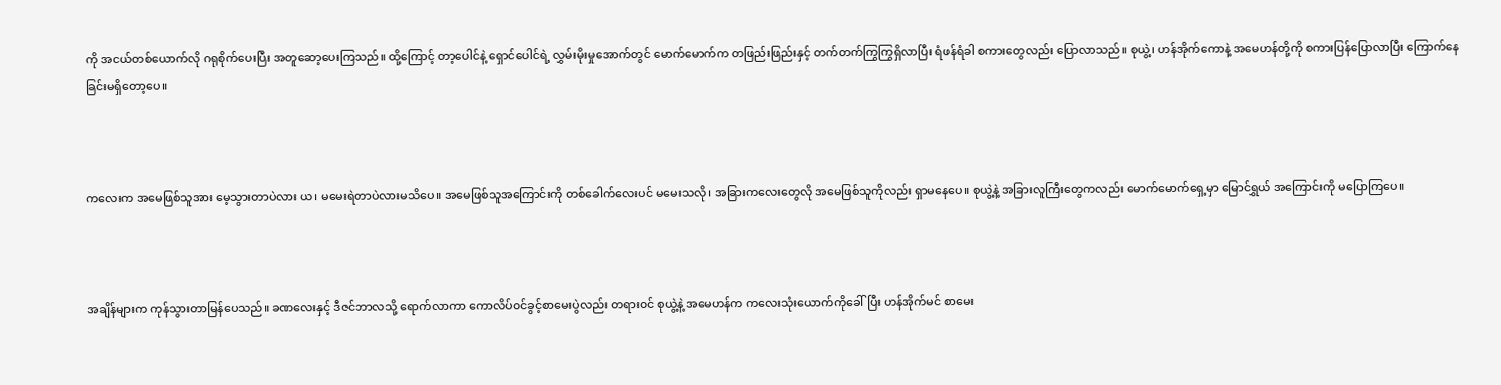ကို အငယ်တစ်ယောက်လို ဂရုစိုက်ပေးပြီး အတူဆော့ပေးကြသည်။ ထို့ကြောင့် တာ့ပေါင်နဲ့ ရှောင်ပေါင်ရဲ့ လွှမ်းမိုးမှုအောက်တွင် မောက်မောက်က တဖြည်းဖြည်းနှင့် တက်တက်ကြွကြွရှိလာပြီး ရံဖန်ရံခါ စကားတွေလည်း ပြောလာသည်။ စုယွဲ့၊ ဟန်အိုက်ကောနဲ့ အမေဟန်တို့ကို စကားပြန်ပြောလာပြီး ကြောက်နေခြင်းမရှိတော့ပေ။



ကလေးက အမေဖြစ်သူအား မေ့သွားတာပဲလား ယ၊ မမေးရဲတာပဲလားမသိပေ။ အမေဖြစ်သူအကြောင်းကို တစ်ခေါက်လေးပင် မမေးသလို၊ အခြားကလေးတွေလို အမေဖြစ်သူကိုလည်း ရှာမနေပေ။ စုယွဲ့နဲ့ အခြားလူကြီးတွေကလည်း မောက်မောက်ရှေ့မှာ မြောင်ရွှယ် အကြောင်းကို မပြောကြပေ။



အချိန်များက ကုန်သွားတာမြန်ပေသည်။ ခဏလေးနှင့် ဒီဇင်ဘာလသို့ ရောက်လာကာ ကောလိပ်၀င်ခွင့်စာမေးပွဲလည်း တရား၀င် စုယွဲ့နဲ့ အမေဟန်က ကလေးသုံးယောက်ကိုခေါ်ပြီး ဟန်အိုက်မင် စာမေး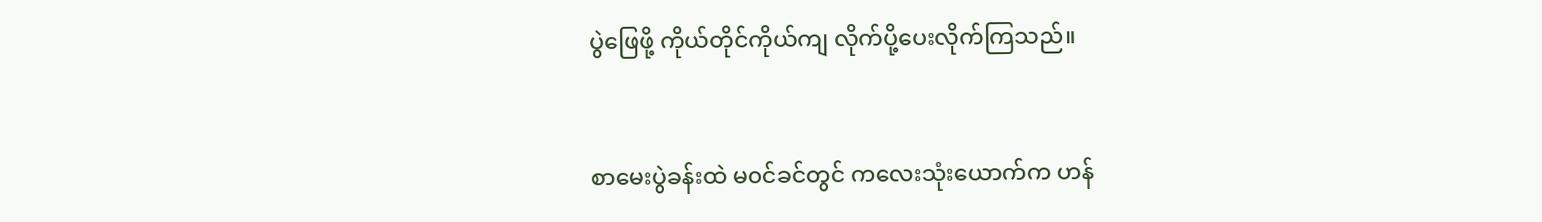ပွဲဖြေဖို့ ကိုယ်တိုင်ကိုယ်ကျ လိုက်ပို့ပေးလိုက်ကြသည်။



စာမေးပွဲခန်းထဲ မ၀င်ခင်တွင် ကလေးသုံးယောက်က ဟန်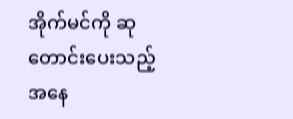အိုက်မင်ကို ဆုတောင်းပေးသည့်အနေ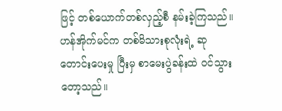ဖြင့် တစ်ယောက်တစ်လှည့်စီ နမ်းခဲ့ကြသည်။ ဟန်အိုက်မင်က တစ်မိသားစုလုံးရဲ့ ဆုတောင်းပေးမှု ပြီးမှ စာမေးပွဲခန်းထဲ ၀င်သွားတော့သည်။